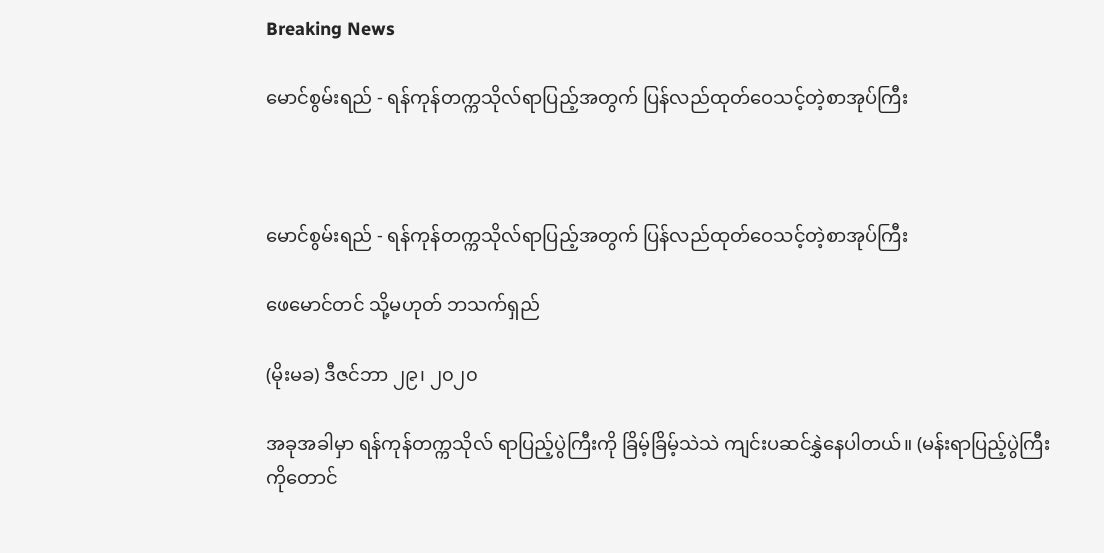Breaking News

မောင်စွမ်းရည် - ရန်ကုန်တက္ကသိုလ်ရာပြည့်အတွက် ပြန်လည်ထုတ်ဝေသင့်တဲ့စာအုပ်ကြီး



မောင်စွမ်းရည် - ရန်ကုန်တက္ကသိုလ်ရာပြည့်အတွက် ပြန်လည်ထုတ်ဝေသင့်တဲ့စာအုပ်ကြီး

ဖေမောင်တင် သို့မဟုတ် ဘသက်ရှည်

(မိုးမခ) ဒီဇင်ဘာ ၂၉၊ ၂၀၂၀

အခုအခါမှာ ရန်ကုန်တက္ကသိုလ် ရာပြည့်ပွဲကြီးကို ခြိမ့်ခြိမ့်သဲသဲ ကျင်းပဆင်နွှဲနေပါတယ်။ (မန်းရာပြည့်ပွဲကြီး ကိုတောင်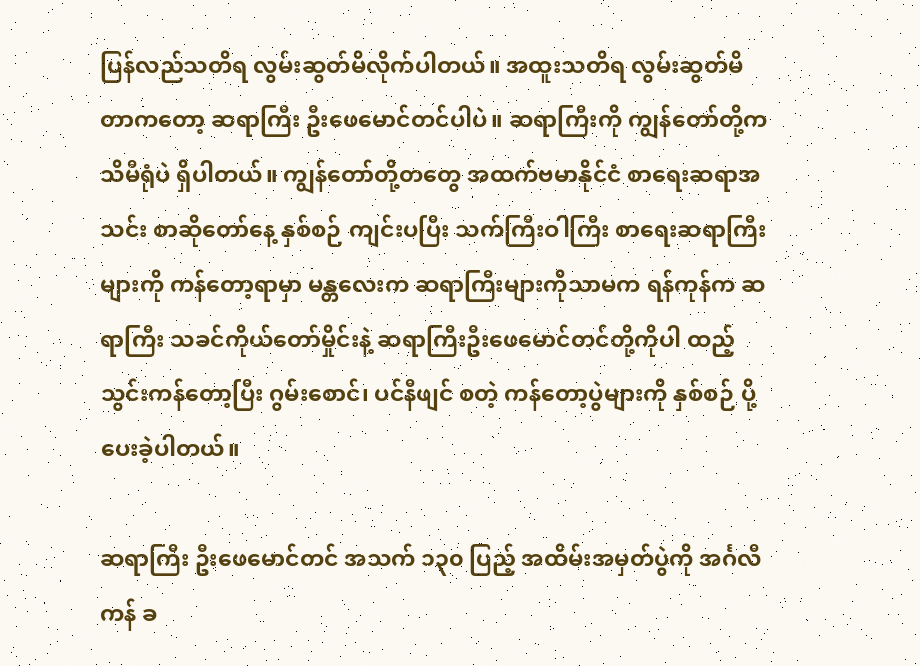ပြန်လည်သတိရ လွမ်းဆွတ်မိလိုက်ပါတယ်။ အထူးသတိရ လွမ်းဆွတ်မိတာကတော့ ဆရာကြီး ဦးဖေမောင်တင်ပါပဲ။ ဆရာကြီးကို ကျွန်တော်တို့က သိမီရုံပဲ ရှိပါတယ်။ ကျွန်တော်တို့တတွေ အထက်ဗမာနိုင်ငံ စာရေးဆရာအသင်း စာဆိုတော်နေ့ နှစ်စဉ် ကျင်းပပြီး သက်ကြီးဝါကြီး စာရေးဆရာကြီးများကို ကန်တော့ရာမှာ မန္တလေးက ဆရာကြီးများကိုသာမက ရန်ကုန်က ဆရာကြီး သခင်ကိုယ်တော်မှိုင်းနဲ့ ဆရာကြီးဦးဖေမောင်တင်တို့ကိုပါ ထည့်သွင်းကန်တော့ပြီး ဂွမ်းစောင်၊ ပင်နီဖျင် စတဲ့ ကန်တော့ပွဲများကို နှစ်စဉ် ပို့ပေးခဲ့ပါတယ်။

ဆရာကြီး ဦးဖေမောင်တင် အသက် ၁၃၀ ပြည့် အထိမ်းအမှတ်ပွဲကို အင်္ဂလီကန် ခ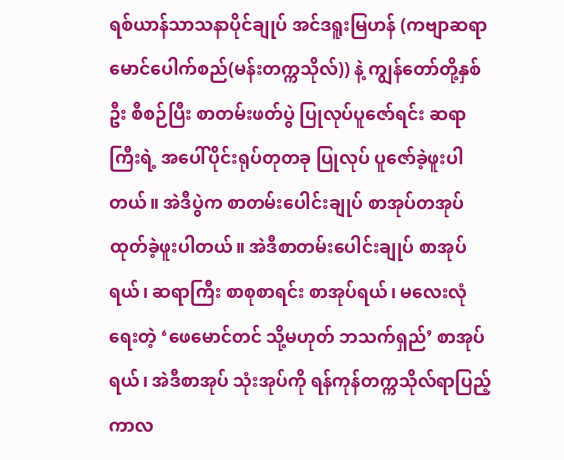ရစ်ယာန်သာသနာပိုင်ချုပ် အင်ဒရူးမြဟန် (ကဗျာဆရာ မောင်ပေါက်စည်(မန်းတက္ကသိုလ်)) နဲ့ ကျွန်တော်တို့နှစ်ဦး စီစဉ်ပြီး စာတမ်းဖတ်ပွဲ ပြုလုပ်ပူဇော်ရင်း ဆရာကြီးရဲ့ အပေါ်ပိုင်းရုပ်တုတခု ပြုလုပ် ပူဇော်ခဲ့ဖူးပါတယ်။ အဲဒီပွဲက စာတမ်းပေါင်းချုပ် စာအုပ်တအုပ် ထုတ်ခဲ့ဖူးပါတယ်။ အဲဒီစာတမ်းပေါင်းချုပ် စာအုပ်ရယ်၊ ဆရာကြီး စာစုစာရင်း စာအုပ်ရယ်၊ မလေးလုံ ရေးတဲ့ ‘ဖေမောင်တင် သို့မဟုတ် ဘသက်ရှည်’ စာအုပ်ရယ်၊ အဲဒီစာအုပ် သုံးအုပ်ကို ရန်ကုန်တက္ကသိုလ်ရာပြည့်ကာလ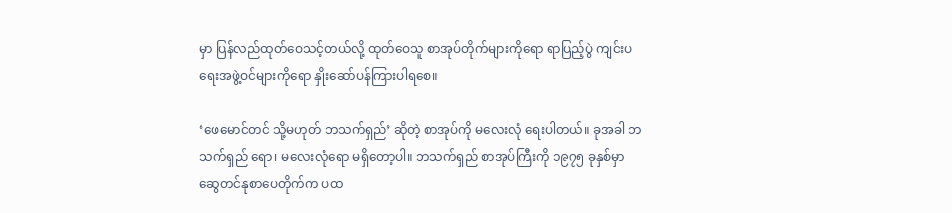မှာ ပြန်လည်ထုတ်ဝေသင့်တယ်လို့ ထုတ်ဝေသူ စာအုပ်တိုက်များကိုရော ရာပြည့်ပွဲ ကျင်းပရေးအဖွဲ့ဝင်များကိုရော နှိုးဆော်ပန်ကြားပါရစေ။

‘ဖေမောင်တင် သို့မဟုတ် ဘသက်ရှည်’ ဆိုတဲ့ စာအုပ်ကို မလေးလုံ ရေးပါတယ်။ ခုအခါ ဘသက်ရှည် ရော၊ မလေးလုံရော မရှိတော့ပါ။ ဘသက်ရှည် စာအုပ်ကြီးကို ၁၉၇၅ ခုနှစ်မှာ ဆွေတင်နုစာပေတိုက်က ပထ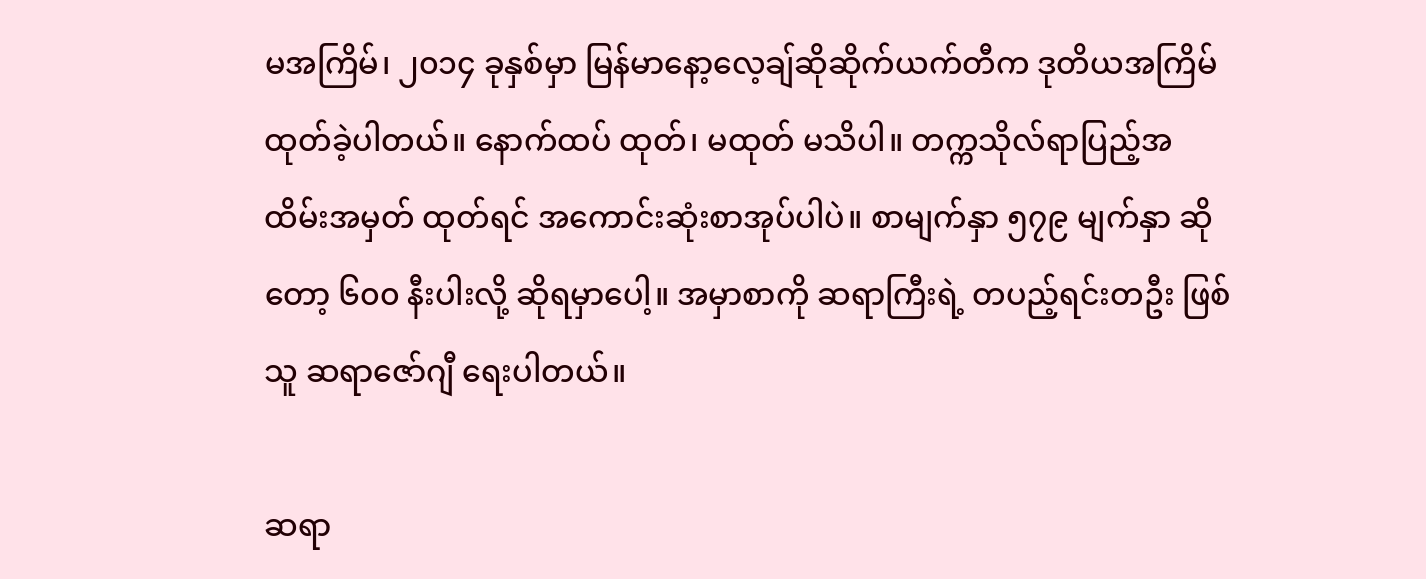မအကြိမ်၊ ၂၀၁၄ ခုနှစ်မှာ မြန်မာနော့လေ့ချ်ဆိုဆိုက်ယက်တီက ဒုတိယအကြိမ် ထုတ်ခဲ့ပါတယ်။ နောက်ထပ် ထုတ်၊ မထုတ် မသိပါ။ တက္ကသိုလ်ရာပြည့်အထိမ်းအမှတ် ထုတ်ရင် အကောင်းဆုံးစာအုပ်ပါပဲ။ စာမျက်နှာ ၅၇၉ မျက်နှာ ဆိုတော့ ၆၀၀ နီးပါးလို့ ဆိုရမှာပေါ့။ အမှာစာကို ဆရာကြီးရဲ့ တပည့်ရင်းတဦး ဖြစ်သူ ဆရာဇော်ဂျီ ရေးပါတယ်။

ဆရာ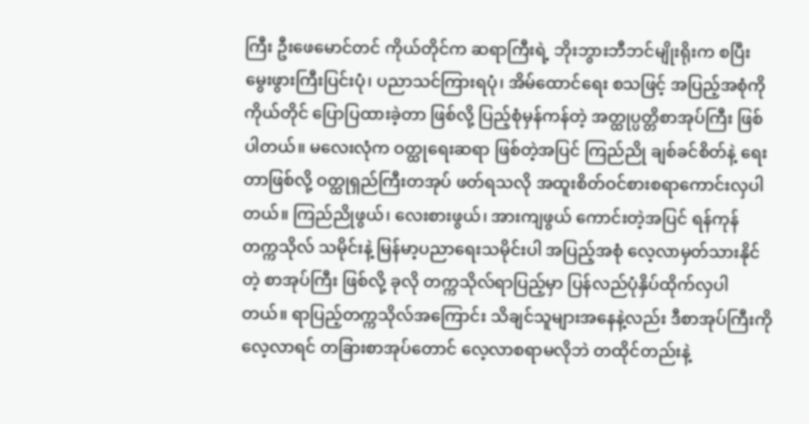ကြီး ဦးဖေမောင်တင် ကိုယ်တိုင်က ဆရာကြီးရဲ့ ဘိုးဘွားဘီဘင်မျိုးရိုးက စပြီး မွေးဖွားကြီးပြင်းပုံ၊ ပညာသင်ကြားရပုံ၊ အိမ်ထောင်ရေး စသဖြင့် အပြည့်အစုံကို ကိုယ်တိုင် ပြောပြထားခဲ့တာ ဖြစ်လို့ ပြည့်စုံမှန်ကန်တဲ့ အတ္ထုပ္ပတ္တိစာအုပ်ကြီး ဖြစ်ပါတယ်။ မလေးလုံက ဝတ္ထုရေးဆရာ ဖြစ်တဲ့အပြင် ကြည်ညို ချစ်ခင်စိတ်နဲ့ ရေးတာဖြစ်လို့ ဝတ္ထုရှည်ကြီးတအုပ် ဖတ်ရသလို အထူးစိတ်ဝင်စားစရာကောင်းလှပါတယ်။ ကြည်ညိုဖွယ်၊ လေးစားဖွယ်၊ အားကျဖွယ် ကောင်းတဲ့အပြင် ရန်ကုန်တက္ကသိုလ် သမိုင်းနဲ့ မြန်မာ့ပညာရေးသမိုင်းပါ အပြည့်အစုံ လေ့လာမှတ်သားနိုင်တဲ့ စာအုပ်ကြီး ဖြစ်လို့ ခုလို တက္ကသိုလ်ရာပြည့်မှာ ပြန်လည်ပုံနှိပ်ထိုက်လှပါတယ်။ ရာပြည့်တက္ကသိုလ်အကြောင်း သိချင်သူများအနေနဲ့လည်း ဒီစာအုပ်ကြီးကို လေ့လာရင် တခြားစာအုပ်တောင် လေ့လာစရာမလိုဘဲ တထိုင်တည်းနဲ့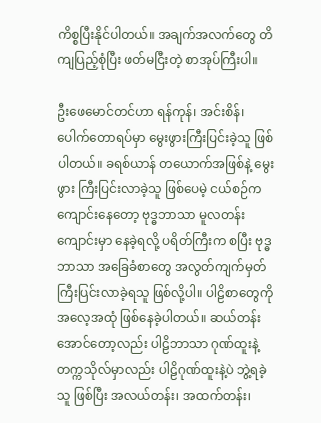ကိစ္စပြီးနိုင်ပါတယ်။ အချက်အလက်တွေ တိကျပြည့်စုံပြီး ဖတ်မငြီးတဲ့ စာအုပ်ကြီးပါ။

ဦးဖေမောင်တင်ဟာ ရန်ကုန်၊ အင်းစိန်၊ ပေါက်တောရပ်မှာ မွေးဖွားကြီးပြင်းခဲ့သူ ဖြစ်ပါတယ်။ ခရစ်ယာန် တယောက်အဖြစ်နဲ့ မွေးဖွား ကြီးပြင်းလာခဲ့သူ ဖြစ်ပေမဲ့ ငယ်စဉ်က ကျောင်းနေတော့ ဗုဒ္ဓဘာသာ မူလတန်းကျောင်းမှာ နေခဲ့ရလို့ ပရိတ်ကြီးက စပြီး ဗုဒ္ဓဘာသာ အခြေခံစာတွေ အလွတ်ကျက်မှတ် ကြီးပြင်းလာခဲ့ရသူ ဖြစ်လို့ပါ။ ပါဠိစာတွေကို အလေ့အထုံ ဖြစ်နေခဲ့ပါတယ်။ ဆယ်တန်းအောင်တော့လည်း ပါဠိဘာသာ ဂုဏ်ထူးနဲ့ တက္ကသိုလ်မှာလည်း ပါဠိဂုဏ်ထူးနဲ့ပဲ ဘွဲ့ရခဲ့သူ ဖြစ်ပြီး အလယ်တန်း၊ အထက်တန်း၊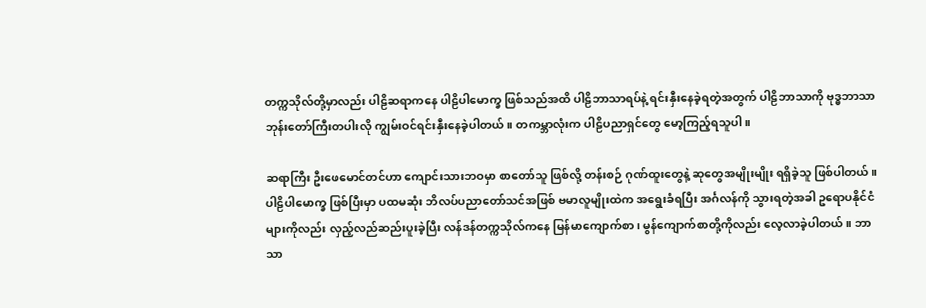တက္ကသိုလ်တို့မှာလည်း ပါဠိဆရာကနေ ပါဠိပါမောက္ခ ဖြစ်သည်အထိ ပါဠိဘာသာရပ်နဲ့ ရင်းနှီးနေခဲ့ရတဲ့အတွက် ပါဠိဘာသာကို ဗုဒ္ဓဘာသာ ဘုန်းတော်ကြီးတပါးလို ကျွမ်းဝင်ရင်းနှီးနေခဲ့ပါတယ်။ တကမ္ဘာလုံးက ပါဠိပညာရှင်တွေ မော့ကြည့်ရသူပါ။

ဆရာကြီး ဦးဖေမောင်တင်ဟာ ကျောင်းသားဘဝမှာ စာတော်သူ ဖြစ်လို့ တန်းစဉ် ဂုဏ်ထူးတွေနဲ့ ဆုတွေအမျိုးမျိုး ရရှိခဲ့သူ ဖြစ်ပါတယ်။ ပါဠိပါမောက္ခ ဖြစ်ပြီးမှာ ပထမဆုံး ဘိလပ်ပညာတော်သင်အဖြစ် ဗမာလူမျိုးထဲက အရွေးခံရပြီး အင်္ဂလန်ကို သွားရတဲ့အခါ ဥရောပနိုင်ငံများကိုလည်း လှည့်လည်ဆည်းပူးခဲ့ပြီး လန်ဒန်တက္ကသိုလ်ကနေ မြန်မာကျောက်စာ၊ မွန်ကျောက်စာတို့ကိုလည်း လေ့လာခဲ့ပါတယ်။ ဘာသာ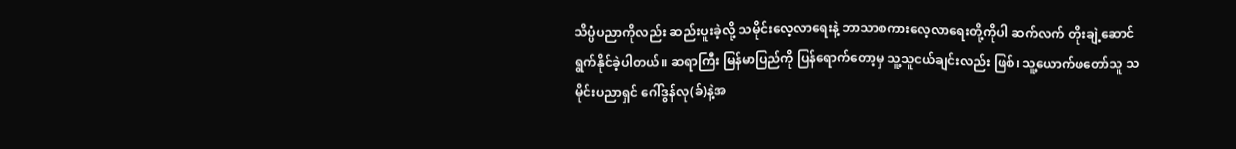သိပ္ပံပညာကိုလည်း ဆည်းပူးခဲ့လို့ သမိုင်းလေ့လာရေးနဲ့ ဘာသာစကားလေ့လာရေးတို့ကိုပါ ဆက်လက် တိုးချဲ့ဆောင်ရွက်နိုင်ခဲ့ပါတယ်။ ဆရာကြီး မြန်မာပြည်ကို ပြန်ရောက်တော့မှ သူ့သူငယ်ချင်းလည်း ဖြစ်၊ သူ့ယောက်ဖတော်သူ သမိုင်းပညာရှင် ဂေါ်ဒွန်လု(ခ်)နဲ့အ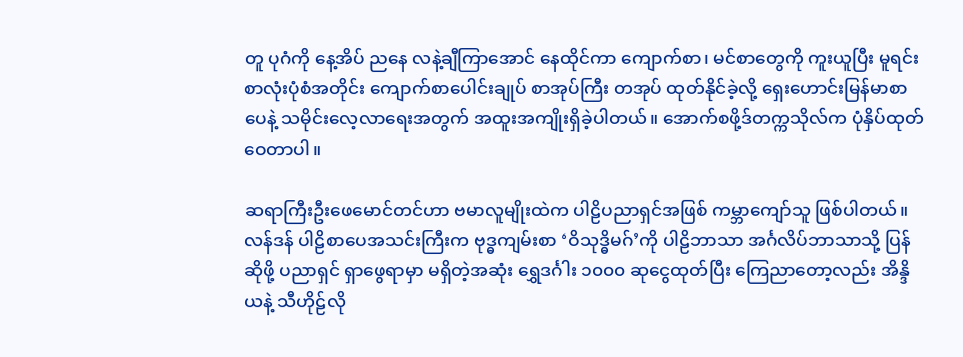တူ ပုဂံကို နေ့အိပ် ညနေ လနဲ့ချီကြာအောင် နေထိုင်ကာ ကျောက်စာ၊ မင်စာတွေကို ကူးယူပြီး မူရင်းစာလုံးပုံစံအတိုင်း ကျောက်စာပေါင်းချုပ် စာအုပ်ကြီး တအုပ် ထုတ်နိုင်ခဲ့လို့ ရှေးဟောင်းမြန်မာစာပေနဲ့ သမိုင်းလေ့လာရေးအတွက် အထူးအကျိုးရှိခဲ့ပါတယ်။ အောက်စဖို့ဒ်တက္ကသိုလ်က ပုံနှိပ်ထုတ်ဝေတာပါ။

ဆရာကြီးဦးဖေမောင်တင်ဟာ ဗမာလူမျိုးထဲက ပါဠိပညာရှင်အဖြစ် ကမ္ဘာကျော်သူ ဖြစ်ပါတယ်။ လန်ဒန် ပါဠိစာပေအသင်းကြီးက ဗုဒ္ဓကျမ်းစာ ‘ဝိသုဒ္ဓိမဂ်’ကို ပါဠိဘာသာ အင်္ဂလိပ်ဘာသာသို့ ပြန်ဆိုဖို့ ပညာရှင် ရှာဖွေရာမှာ မရှိတဲ့အဆုံး ရွှေဒင်္ဂါး ၁၀၀၀ ဆုငွေထုတ်ပြီး ကြေညာတော့လည်း အိန္ဒိယနဲ့ သီဟိုဠ်လို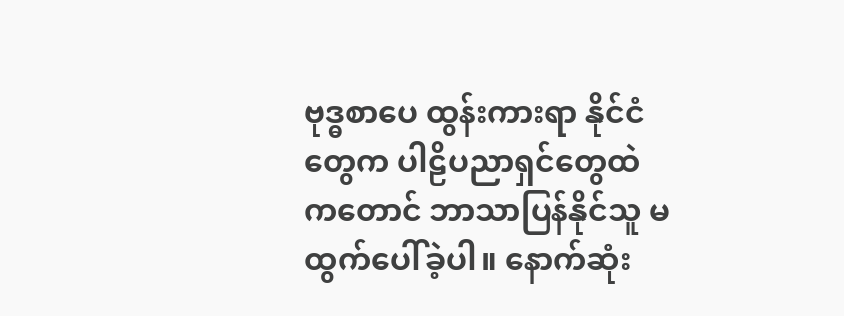ဗုဒ္ဓစာပေ ထွန်းကားရာ နိုင်ငံတွေက ပါဠိပညာရှင်တွေထဲကတောင် ဘာသာပြန်နိုင်သူ မထွက်ပေါ်ခဲ့ပါ။ နောက်ဆုံး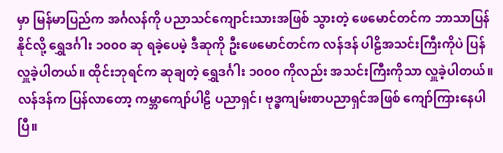မှာ မြန်မာပြည်က အင်္ဂလန်ကို ပညာသင်ကျောင်းသားအဖြစ် သွားတဲ့ ဖေမောင်တင်က ဘာသာပြန်နိုင်လို့ ရွှေဒင်္ဂါး ၁၀၀၀ ဆု ရခဲ့ပေမဲ့ ဒီဆုကို ဦးဖေမောင်တင်က လန်ဒန် ပါဠိအသင်းကြီးကိုပဲ ပြန်လှူခဲ့ပါတယ်။ ထိုင်းဘုရင်က ဆုချတဲ့ ရွှေဒင်္ဂါး ၁၀၀၀ ကိုလည်း အသင်းကြီးကိုသာ လှူခဲ့ပါတယ်။ လန်ဒန်က ပြန်လာတော့ ကမ္ဘာကျော်ပါဠိ ပညာရှင်၊ ဗုဒ္ဓကျမ်းစာပညာရှင်အဖြစ် ကျော်ကြားနေပါပြီ။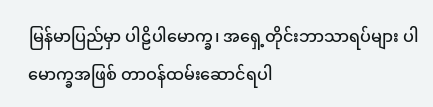မြန်မာပြည်မှာ ပါဠိပါမောက္ခ၊ အရှေ့တိုင်းဘာသာရပ်များ ပါမောက္ခအဖြစ် တာဝန်ထမ်းဆောင်ရပါ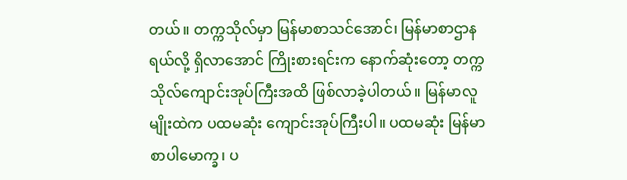တယ်။ တက္ကသိုလ်မှာ မြန်မာစာသင်အောင်၊ မြန်မာစာဌာနရယ်လို့ ရှိလာအောင် ကြိုးစားရင်းက နောက်ဆုံးတော့ တက္ကသိုလ်ကျောင်းအုပ်ကြီးအထိ ဖြစ်လာခဲ့ပါတယ်။ မြန်မာလူမျိုးထဲက ပထမဆုံး ကျောင်းအုပ်ကြီးပါ။ ပထမဆုံး မြန်မာစာပါမောက္ခ၊ ပ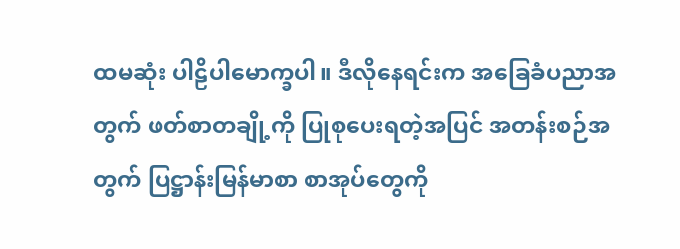ထမဆုံး ပါဠိပါမောက္ခပါ။ ဒီလိုနေရင်းက အခြေခံပညာအတွက် ဖတ်စာတချို့ကို ပြုစုပေးရတဲ့အပြင် အတန်းစဉ်အတွက် ပြဋ္ဌာန်းမြန်မာစာ စာအုပ်တွေကို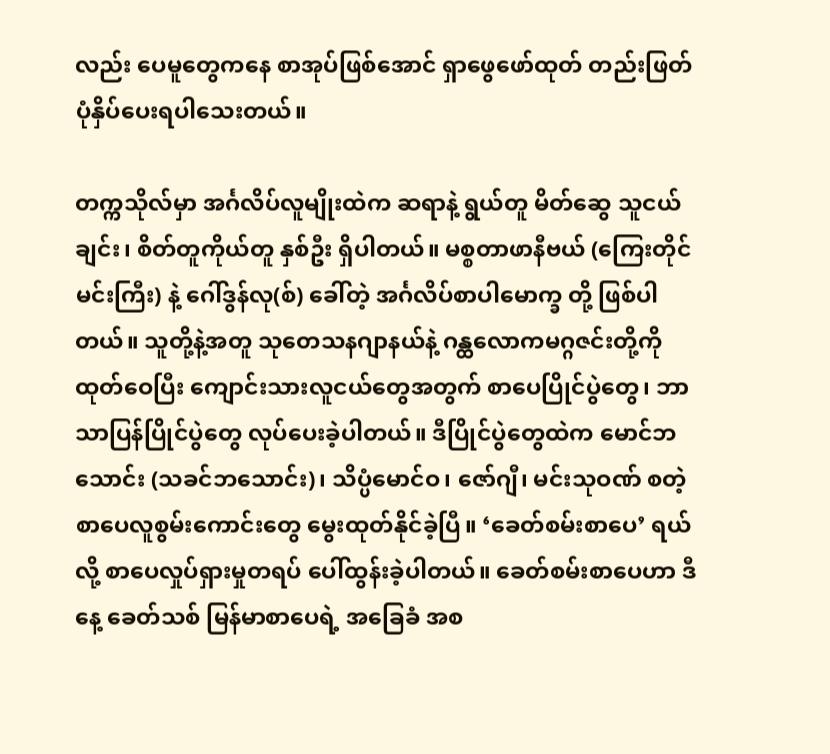လည်း ပေမူတွေကနေ စာအုပ်ဖြစ်အောင် ရှာဖွေဖော်ထုတ် တည်းဖြတ်ပုံနှိပ်ပေးရပါသေးတယ်။

တက္ကသိုလ်မှာ အင်္ဂလိပ်လူမျိုးထဲက ဆရာနဲ့ ရွယ်တူ မိတ်ဆွေ သူငယ်ချင်း၊ စိတ်တူကိုယ်တူ နှစ်ဦး ရှိပါတယ်။ မစ္စတာဖာနီဗယ် (ကြေးတိုင်မင်းကြီး) နဲ့ ဂေါ်ဒွန်လု(စ်) ခေါ်တဲ့ အင်္ဂလိပ်စာပါမောက္ခ တို့ ဖြစ်ပါတယ်။ သူတို့နဲ့အတူ သုတေသနဂျာနယ်နဲ့ ဂန္ထလောကမဂ္ဂဇင်းတို့ကို ထုတ်ဝေပြီး ကျောင်းသားလူငယ်တွေအတွက် စာပေပြိုင်ပွဲတွေ၊ ဘာသာပြန်ပြိုင်ပွဲတွေ လုပ်ပေးခဲ့ပါတယ်။ ဒီပြိုင်ပွဲတွေထဲက မောင်ဘသောင်း (သခင်ဘသောင်း)၊ သိပ္ပံမောင်ဝ၊ ဇော်ဂျီ၊ မင်းသုဝဏ် စတဲ့ စာပေလူစွမ်းကောင်းတွေ မွေးထုတ်နိုင်ခဲ့ပြီ။ ‘ခေတ်စမ်းစာပေ’ ရယ်လို့ စာပေလှုပ်ရှားမှုတရပ် ပေါ်ထွန်းခဲ့ပါတယ်။ ခေတ်စမ်းစာပေဟာ ဒီနေ့ ခေတ်သစ် မြန်မာစာပေရဲ့ အခြေခံ အစ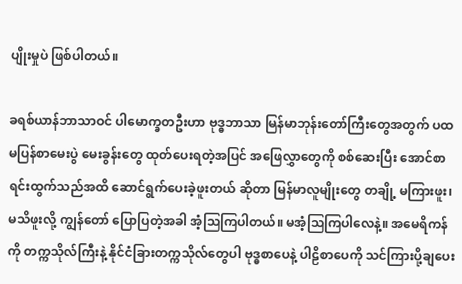ပျိုးမှုပဲ ဖြစ်ပါတယ်။

ခရစ်ယာန်ဘာသာဝင် ပါမောက္ခတဦးဟာ ဗုဒ္ဓဘာသာ မြန်မာဘုန်းတော်ကြီးတွေအတွက် ပထမပြန်စာမေးပွဲ မေးခွန်းတွေ ထုတ်ပေးရတဲ့အပြင် အဖြေလွှာတွေကို စစ်ဆေးပြီး အောင်စာရင်းထွက်သည်အထိ ဆောင်ရွက်ပေးခဲ့ဖူးတယ် ဆိုတာ မြန်မာလူမျိုးတွေ တချို့ မကြားဖူး၊ မသိဖူးလို့ ကျွန်တော် ပြောပြတဲ့အခါ အံ့ဩကြပါတယ်။ မအံ့ဩကြပါလေနဲ့။ အမေရိကန်ကို တက္ကသိုလ်ကြီးနဲ့ နိုင်ငံခြားတက္ကသိုလ်တွေပါ ဗုဒ္ဓစာပေနဲ့ ပါဠိစာပေကို သင်ကြားပို့ချပေး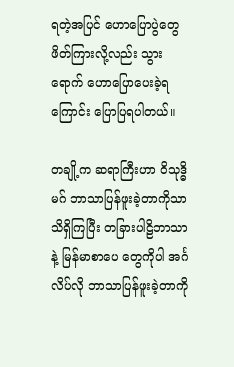ရတဲ့အပြင် ဟောပြောပွဲတွေ ဖိတ်ကြားလို့လည်း သွားရောက် ဟောပြောပေးခဲ့ရကြောင်း ပြောပြရပါတယ်။

တချို့က ဆရာကြီးဟာ ဝိသုဒ္ဓိမဂ် ဘာသာပြန်ဖူးခဲ့တာကိုသာ သိရှိကြပြီး တခြားပါဠိဘာသာနဲ့ မြန်မာစာပေ တွေကိုပါ အင်္ဂလိပ်လို ဘာသာပြန်ဖူးခဲ့တာကို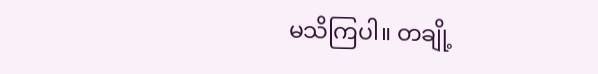မသိကြပါ။ တချို့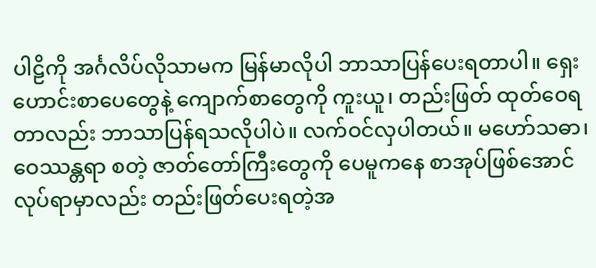ပါဠိကို အင်္ဂလိပ်လိုသာမက မြန်မာလိုပါ ဘာသာပြန်ပေးရတာပါ။ ရှေးဟောင်းစာပေတွေနဲ့ ကျောက်စာတွေကို ကူးယူ၊ တည်းဖြတ် ထုတ်ဝေရတာလည်း ဘာသာပြန်ရသလိုပါပဲ။ လက်ဝင်လှပါတယ်။ မဟော်သဓာ၊ ဝေဿန္တရာ စတဲ့ ဇာတ်တော်ကြီးတွေကို ပေမူကနေ စာအုပ်ဖြစ်အောင် လုပ်ရာမှာလည်း တည်းဖြတ်ပေးရတဲ့အ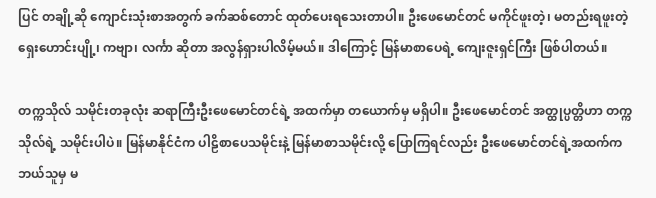ပြင် တချို့ဆို ကျောင်းသုံးစာအတွက် ခက်ဆစ်တောင် ထုတ်ပေးရသေးတာပါ။ ဦးဖေမောင်တင် မကိုင်ဖူးတဲ့၊ မတည်းရဖူးတဲ့ ရှေးဟောင်းပျို့၊ ကဗျာ၊ လင်္ကာ ဆိုတာ အလွန်ရှားပါလိမ့်မယ်။ ဒါကြောင့် မြန်မာစာပေရဲ့ ကျေးဇူးရှင်ကြီး ဖြစ်ပါတယ်။

တက္ကသိုလ် သမိုင်းတခုလုံး ဆရာကြီးဦးဖေမောင်တင်ရဲ့ အထက်မှာ တယောက်မှ မရှိပါ။ ဦးဖေမောင်တင် အတ္ထုပ္ပတ္တိဟာ တက္ကသိုလ်ရဲ့ သမိုင်းပါပဲ။ မြန်မာနိုင်ငံက ပါဠိစာပေသမိုင်းနဲ့ မြန်မာစာသမိုင်းလို့ ပြောကြရင်လည်း ဦးဖေမောင်တင်ရဲ့အထက်က ဘယ်သူမှ မ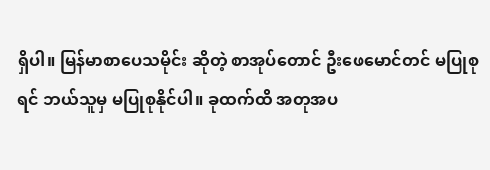ရှိပါ။ မြန်မာစာပေသမိုင်း ဆိုတဲ့ စာအုပ်တောင် ဦးဖေမောင်တင် မပြုစုရင် ဘယ်သူမှ မပြုစုနိုင်ပါ။ ခုထက်ထိ အတုအပ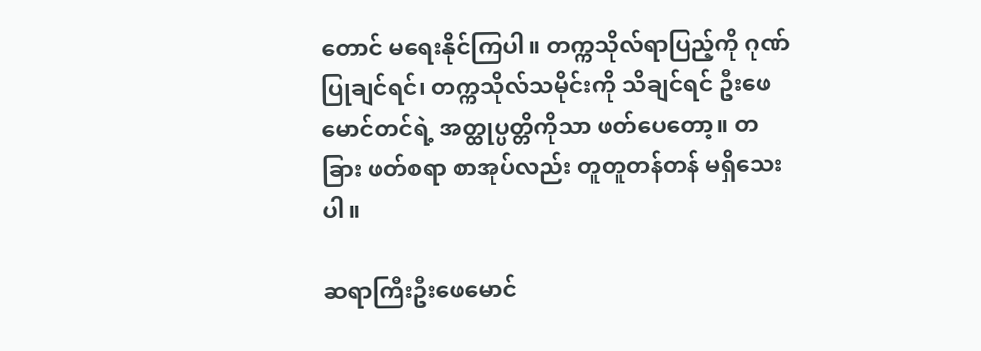တောင် မရေးနိုင်ကြပါ။ တက္ကသိုလ်ရာပြည့်ကို ဂုဏ်ပြုချင်ရင်၊ တက္ကသိုလ်သမိုင်းကို သိချင်ရင် ဦးဖေမောင်တင်ရဲ့ အတ္ထုပ္ပတ္တိကိုသာ ဖတ်ပေတော့။ တခြား ဖတ်စရာ စာအုပ်လည်း တူတူတန်တန် မရှိသေးပါ။

ဆရာကြီးဦးဖေမောင်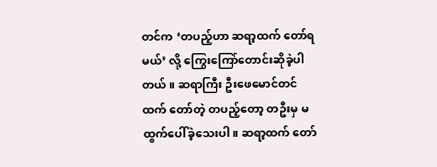တင်က ‘တပည့်ဟာ ဆရာ့ထက် တော်ရမယ်’ လို့ ကြွေးကြော်တောင်းဆိုခဲ့ပါတယ်။ ဆရာကြီး ဦးဖေမောင်တင်ထက် တော်တဲ့ တပည့်တော့ တဦးမှ မထွက်ပေါ်ခဲ့သေးပါ။ ဆရာ့ထက် တော်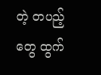တဲ့ တပည့်တွေ ထွက်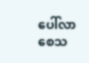ပေါ်လာစေသ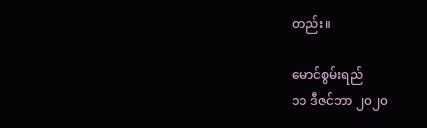တည်း။

မောင်စွမ်းရည်
၁၁ ဒီဇင်ဘာ ၂၀၂၀